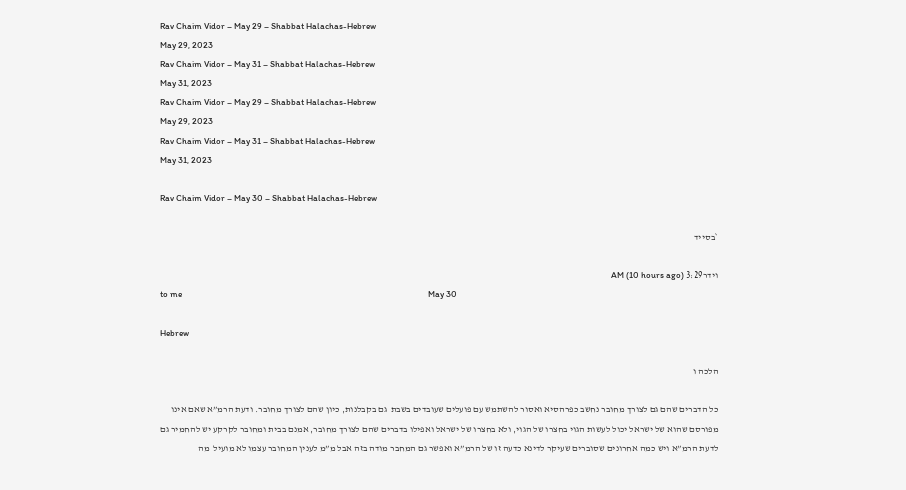Rav Chaim Vidor – May 29 – Shabbat Halachas-Hebrew
May 29, 2023
Rav Chaim Vidor – May 31 – Shabbat Halachas-Hebrew
May 31, 2023
Rav Chaim Vidor – May 29 – Shabbat Halachas-Hebrew
May 29, 2023
Rav Chaim Vidor – May 31 – Shabbat Halachas-Hebrew
May 31, 2023

Rav Chaim Vidor – May 30 – Shabbat Halachas-Hebrew

`בסייד

וידר3:29 AM (10 hours ago)
to me                                                                                                                           May 30

Hebrew

הלכה ו

כל הדברים שהם גם לצורך מחובר נחשב כפרהסיא ואסור להשתמש עם פועלים שעובדים בשבת  גם בקבלנות, כיון שהם לצורך מחובר. ודעת הרמ”א שאם אינו מפורסם שהוא של ישראל יכול לעשות הגוי בחצרו של הגוי, ולא בחצרו של ישראל ואפילו בדברים שהם לצורך מחובר, אמנם בבית ומחובר לקרקע יש להחמיר גם לדעת הרמ”א ויש כמה אחרונים שסוברים שעיקר לדינא כדעה זו של הרמ”א ואפשר גם המחבר מודה בזה אבל מ”מ לענין המחובר עצמו לא מועיל  מה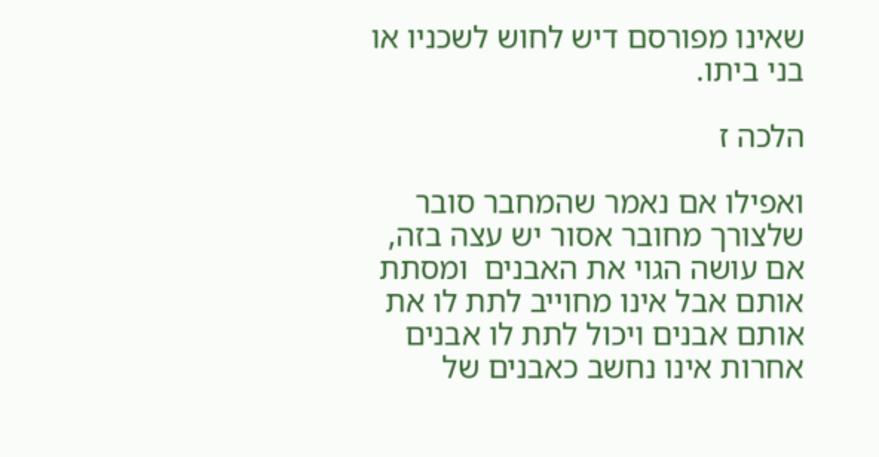שאינו מפורסם דיש לחוש לשכניו או בני ביתו.

הלכה ז

ואפילו אם נאמר שהמחבר סובר שלצורך מחובר אסור יש עצה בזה,  אם עושה הגוי את האבנים  ומסתת אותם אבל אינו מחוייב לתת לו את אותם אבנים ויכול לתת לו אבנים אחרות אינו נחשב כאבנים של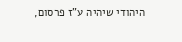היהודי שיהיה ע”ז פרסום,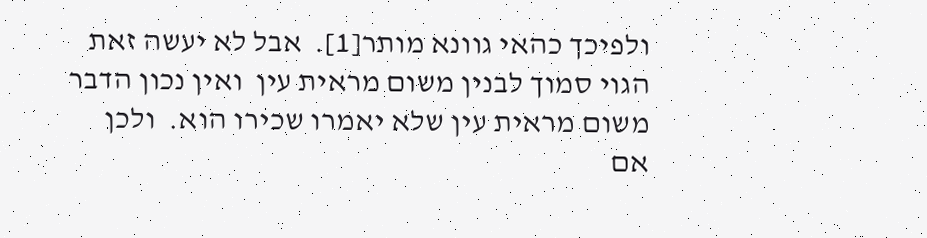ולפיכך כהאי גוונא מותר[1].  אבל לא יעשה זאת הגוי סמוך לבנין משום מראית עין  ואין נכון הדבר משום מראית עין שלא יאמרו שכירו הוא.  ולכן אם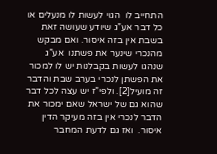התחייב לו  הגוי לעשות לו מנעלים או כל דבר אע”ג שיודע שעושה זאת בשבת אין בזה איסור. ואם מבקש מהנכרי שינער את פשתנו  אע”ג שנהגו לעשות בקבלנות יש לו למכור את הפשתן לנכרי בערב שבת והדבר זה מועיל[2]. ולפי”ז יש עצה לכל דבר שהוא גם של ישראל שאם ימכור את הדבר לנכרי אין בזה מעיקר הדין איסור.  ואז גם לדעת המחבר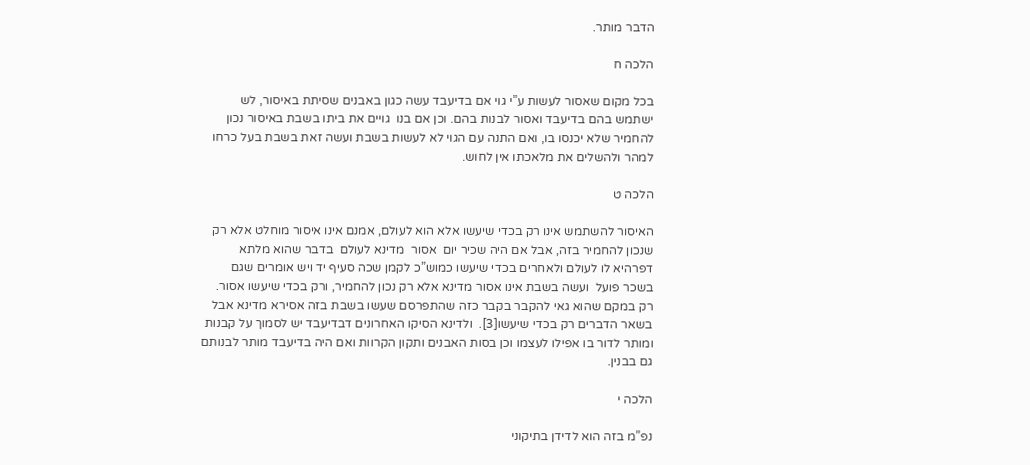הדבר מותר.

הלכה ח

בכל מקום שאסור לעשות ע”י גוי אם בדיעבד עשה כגון באבנים שסיתת באיסור, לש ישתמש בהם בדיעבד ואסור לבנות בהם. וכן אם בנו  גויים את ביתו בשבת באיסור נכון להחמיר שלא יכנסו בו, ואם התנה עם הגוי לא לעשות בשבת ועשה זאת בשבת בעל כרחו   למהר ולהשלים את מלאכתו אין לחוש.

הלכה ט

האיסור להשתמש אינו רק בכדי שיעשו אלא הוא לעולם, אמנם אינו איסור מוחלט אלא רק שנכון להחמיר בזה, אבל אם היה שכיר יום  אסור  מדינא לעולם  בדבר שהוא מלתא דפרהיא לו לעולם ולאחרים בכדי שיעשו כמוש”כ לקמן שכה סעיף יד ויש אומרים שגם בשכר פועל  ועשה בשבת אינו אסור מדינא אלא רק נכון להחמיר, ורק בכדי שיעשו אסור. רק במקם שהוא גאי להקבר בקבר כזה שהתפרסם שעשו בשבת בזה אסירא מדינא אבל בשאר הדברים רק בכדי שיעשו[3].  ולדינא הסיקו האחרונים דבדיעבד יש לסמוך על קבנות ומותר לדור בו אפילו לעצמו וכן בסות האבנים ותקון הקרוות ואם היה בדיעבד מותר לבנותם גם בבנין.

הלכה י

נפ”מ בזה הוא לדידן בתיקוני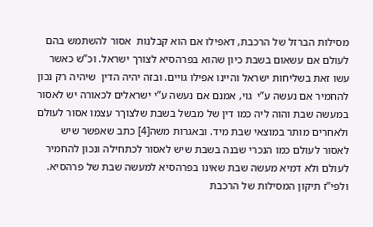מסילות הברזל של הרכבת, דאפילו אם הוא קבלנות  אסור להשתמש בהם לעולם אם עשאום בשבת כיון שהוא בפרהסיא לצורך ישראל. וכ”ש כאשר עשו זאת בשליחות ישראל והיינו אפילו גויים. ובזה יהיה הדין  שיהיה רק נכון להחמיר אם נעשה ע”י  גוי, אמנם אם נעשה ע”י ישראלים לכאורה יש לאסור במעשה שבת והוה ליה כמו דין של מבשל בשבת שלצוךר עצמו אסור לעולם  ולאחרים מותר במוצאי שבת מיד. ובאגרות משה[4] כתב שאפשר שיש לאסור לעולם כמו הנכרי שבנה בשבת שיש לאסור לכתחילה ונכון להחמיר לעולם ולא דמיא מעשה שבת שאינו בפרהסיא למעשה שבת של פרהסיא. ולפי”ז תיקון המסילות של הרכבת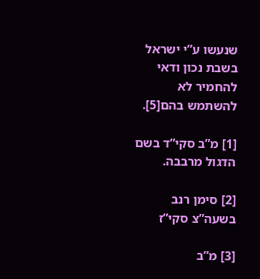שנעשו ע”י ישראל בשבת נכון ודאי להחמיר לא להשתמש בהם[5].

[1] מ”ב סקי”ד בשם הדגול מרבבה.

[2] סימן רנב בשעה”צ סקי”ז

[3] מ”ב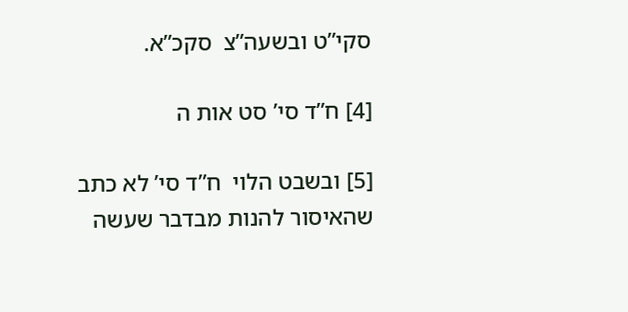סקי”ט ובשעה”צ  סקכ”א.

[4] ח”ד סי’ סט אות ה

[5] ובשבט הלוי  ח”ד סי’ לא כתב שהאיסור להנות מבדבר שעשה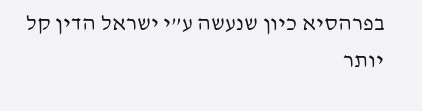בפרהסיא כיון שנעשה ע”י ישראל הדין קל יותר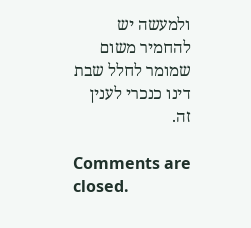ולמעשה יש להחמיר משום שמומר לחלל שבת דינו כנכרי לענין זה.

Comments are closed.